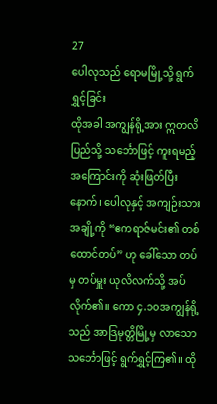27
ပေါလုသည် ရောမမြို့သို့ ရွက်ရွှင့်ခြင်း
ထိုအခါ အကျွန်ရို့အား ဣတလိပြည်သို့ သင်္ဘောဖြင့် ကူးရမည့်အကြောင်းကို ဆုံးဖြတ်ပြီးနောက်၊ ပေါလုနှင့် အကျဉ်းသားအချို့ကို “ဧကရာဇ်မင်း၏ တစ်ထောင်တပ်” ဟု ခေါ်သော တပ်မှ တပ်မှူး ယုလိလက်သို့ အပ်လိုက်၏။ ကော ၄.၁၀အကျွန်ရို့သည် အာဒြမုတ္တိမြို့မှ လာသော သင်္ဘောဖြင့် ရွက်ရွှင့်ကြ၏။ ထို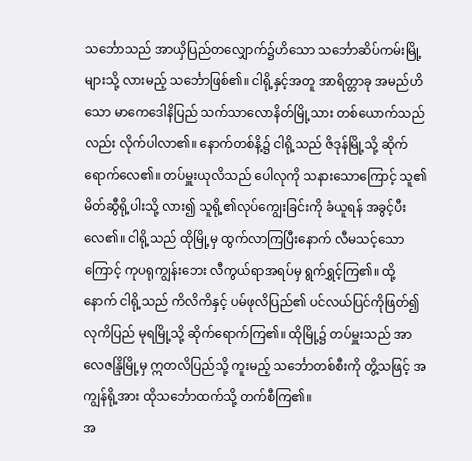သင်္ဘောသည် အာယှိပြည်တလျှောက်၌ဟိသော သင်္ဘောဆိပ်ကမ်းမြို့များသို့ လားမည့် သင်္ဘောဖြစ်၏။ ငါရို့နှင့်အတူ အာရိတ္တာခု အမည်ဟိသော မာကေဒေါနိပြည် သက်သာလောနိတ်မြို့သား တစ်ယောက်သည်လည်း လိုက်ပါလာ၏။ နောက်တစ်နိ့၌ ငါရို့သည် ဇိဒုန်မြို့သို့ ဆိုက်ရောက်လေ၏။ တပ်မှူးယုလိသည် ပေါလုကို သနားသောကြောင့် သူ၏မိတ်ဆွီရို့ပါးသို့ လား၍ သူရို့၏လုပ်ကျွေးခြင်းကို ခံယူရန် အခွင့်ပီးလေ၏။ ငါရို့သည် ထိုမြို့မှ ထွက်လာကြပြီးနောက် လီမသင့်သောကြောင့် ကုပရုကျွန်းဘေး လီကွယ်ရာအရပ်မှ ရွက်ရွှင့်ကြ၏။ ထို့နောက် ငါရို့သည် ကိလိကိနှင့် ပမ်ဖုလိပြည်၏ ပင်လယ်ပြင်ကိုဖြတ်၍ လုကိပြည် မုရမြို့သို့ ဆိုက်ရောက်ကြ၏။ ထိုမြို့၌ တပ်မှူးသည် အာလေဇန္ဒြိမြို့မှ ဣတလိပြည်သို့ ကူးမည့် သင်္ဘောတစ်စီးကို တွိ့သဖြင့် အကျွန်ရို့အား ထိုသင်္ဘောထက်သို့ တက်စီကြ၏။
အ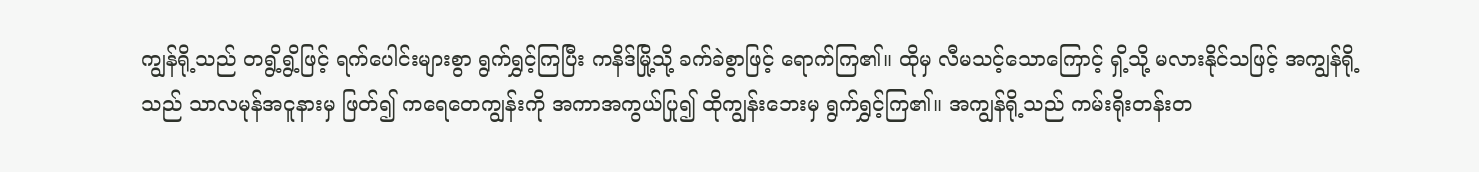ကျွန်ရို့သည် တရွိ့ရွိ့ဖြင့် ရက်ပေါင်းများစွာ ရွက်ရွှင့်ကြပြီး ကနိဒ်မြို့သို့ ခက်ခဲစွာဖြင့် ရောက်ကြ၏။ ထိုမှ လီမသင့်သောကြောင့် ရှိ့သို့ မလားနိုင်သဖြင့် အကျွန်ရို့သည် သာလမုန်အငူနားမှ ဖြတ်၍ ကရေတေကျွန်းကို အကာအကွယ်ပြု၍ ထိုကျွန်းဘေးမှ ရွက်ရွှင့်ကြ၏။ အကျွန်ရို့သည် ကမ်းရိုးတန်းတ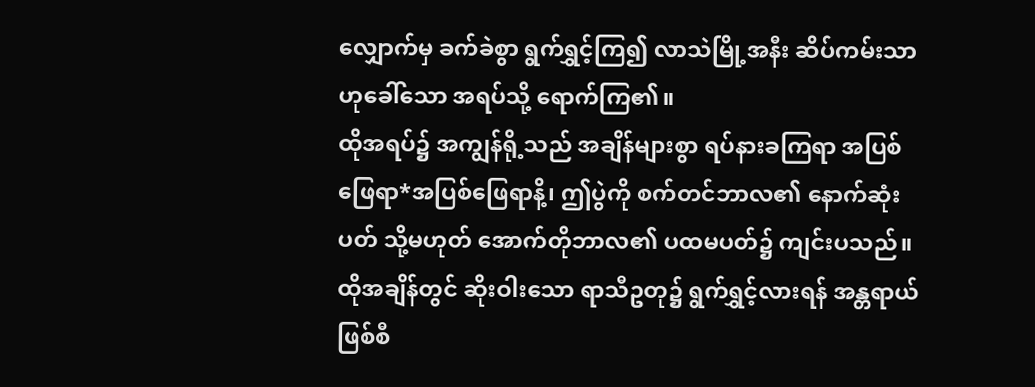လျှောက်မှ ခက်ခဲစွာ ရွက်ရွှင့်ကြ၍ လာသဲမြို့အနီး ဆိပ်ကမ်းသာဟုခေါ်သော အရပ်သို့ ရောက်ကြ၏။
ထိုအရပ်၌ အကျွန်ရို့သည် အချိန်များစွာ ရပ်နားခကြရာ အပြစ်ဖြေရာ*အပြစ်ဖြေရာနိ့၊ ဤပွဲကို စက်တင်ဘာလ၏ နောက်ဆုံးပတ် သို့မဟုတ် အောက်တိုဘာလ၏ ပထမပတ်၌ ကျင်းပသည်။ ထိုအချိန်တွင် ဆိုးဝါးသော ရာသီဥတု၌ ရွက်ရွှင့်လားရန် အန္တရာယ် ဖြစ်စီ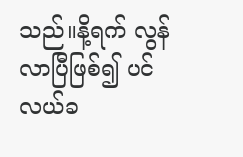သည်။နိ့ရက် လွန်လာပြီဖြစ်၍ ပင်လယ်ခ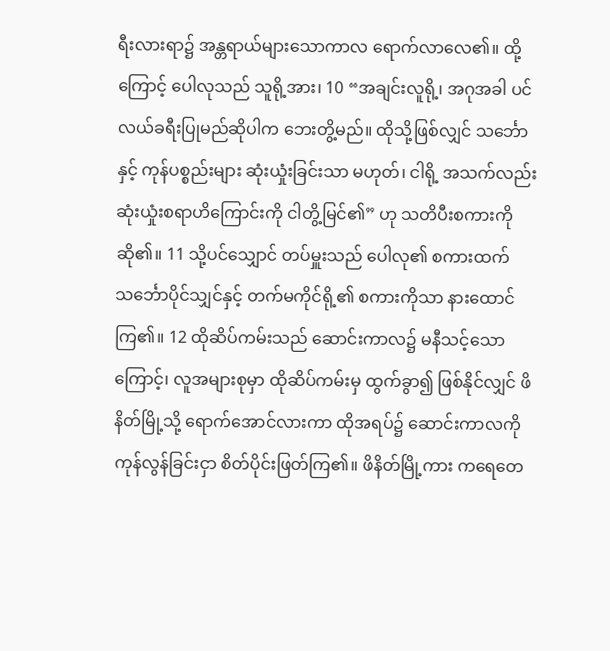ရီးလားရာ၌ အန္တရာယ်များသောကာလ ရောက်လာလေ၏။ ထို့ကြောင့် ပေါလုသည် သူရို့အား၊ 10 “အချင်းလူရို့၊ အဂုအခါ ပင်လယ်ခရီးပြုမည်ဆိုပါက ဘေးတွိ့မည်။ ထိုသို့ဖြစ်လျှင် သင်္ဘောနှင့် ကုန်ပစ္စည်းများ ဆုံးယှုံးခြင်းသာ မဟုတ်၊ ငါရို့ အသက်လည်း ဆုံးယှုံးစရာဟိကြောင်းကို ငါတွိ့မြင်၏” ဟု သတိပီးစကားကို ဆို၏။ 11 သို့ပင်သျှောင် တပ်မှူးသည် ပေါလု၏ စကားထက် သင်္ဘောပိုင်သျှင်နှင့် တက်မကိုင်ရို့၏ စကားကိုသာ နားထောင်ကြ၏။ 12 ထိုဆိပ်ကမ်းသည် ဆောင်းကာလ၌ မနီသင့်သောကြောင့်၊ လူအများစုမှာ ထိုဆိပ်ကမ်းမှ ထွက်ခွာ၍ ဖြစ်နိုင်လျှင် ဖိနိတ်မြို့သို့ ရောက်အောင်လားကာ ထိုအရပ်၌ ဆောင်းကာလကို ကုန်လွန်ခြင်းငှာ စိတ်ပိုင်းဖြတ်ကြ၏။ ဖိနိတ်မြို့ကား ကရေတေ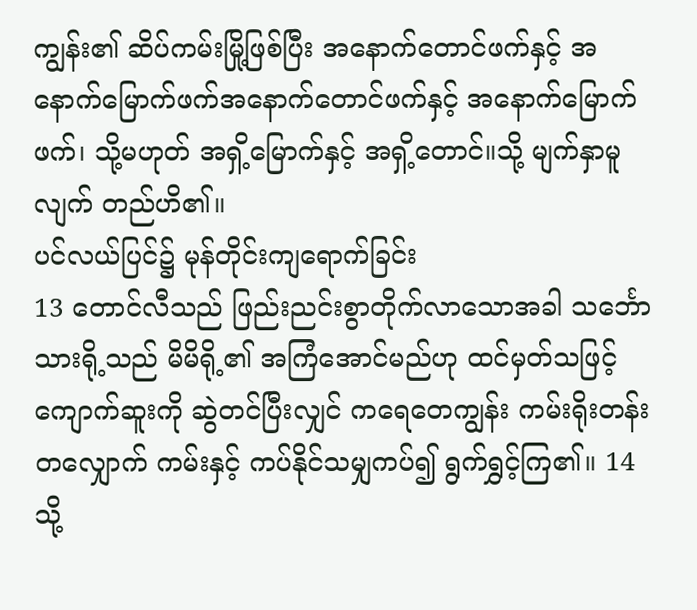ကျွန်း၏ ဆိပ်ကမ်းမြို့ဖြစ်ပြီး အနောက်တောင်ဖက်နှင့် အနောက်မြောက်ဖက်အနောက်တောင်ဖက်နှင့် အနောက်မြောက်ဖက်၊ သို့မဟုတ် အရှိ့မြောက်နှင့် အရှိ့တောင်။သို့ မျက်နှာမူလျက် တည်ဟိ၏။
ပင်လယ်ပြင်၌ မုန်တိုင်းကျရောက်ခြင်း
13 တောင်လီသည် ဖြည်းညင်းစွာတိုက်လာသောအခါ သင်္ဘောသားရို့သည် မိမိရို့၏ အကြံအောင်မည်ဟု ထင်မှတ်သဖြင့် ကျောက်ဆူးကို ဆွဲတင်ပြီးလျှင် ကရေတေကျွန်း ကမ်းရိုးတန်းတလျှောက် ကမ်းနှင့် ကပ်နိုင်သမျှကပ်၍ ရွက်ရွှင့်ကြ၏။ 14 သို့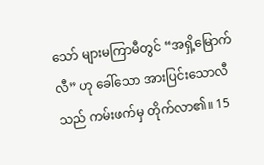သော် များမကြာမီတွင် “အရှိ့မြောက်လီ” ဟု ခေါ်သော အားပြင်းသောလီသည် ကမ်းဖက်မှ တိုက်လာ၏။ 15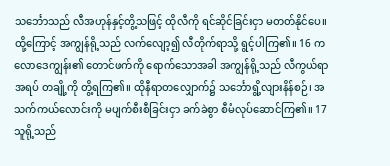သင်္ဘောသည် လီအဟုန်နှင့်တွိ့သဖြင့် ထိုလီကို ရင်ဆိုင်ခြင်းငှာ မတတ်နိုင်ပေ။ ထို့ကြောင့် အကျွန်ရို့သည် လက်လျော့၍ လီတိုက်ရာသို့ ရွင့်ပါကြ၏။ 16 ကလောဒေကျွန်း၏ တောင်ဖက်ကို ရောက်သောအခါ အကျွန်ရို့သည် လီကွယ်ရာအရပ် တချို့ကို တွိ့ရကြ၏။ ထိုနီရာတလျှောက်၌ သင်္ဘောရွိ့လျားနိန်စဉ်၊ အသက်ကယ်လောင်းကို မပျက်စီးစီခြင်းငှာ ခက်ခဲစွာ စီမံလုပ်ဆောင်ကြ၏။ 17 သူရို့သည်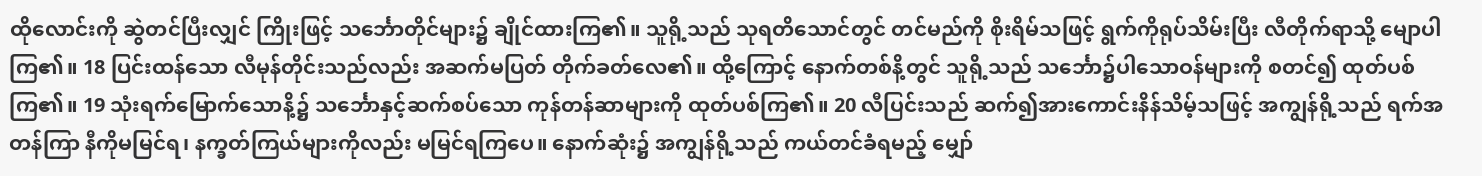ထိုလောင်းကို ဆွဲတင်ပြီးလျှင် ကြိုးဖြင့် သင်္ဘောတိုင်များ၌ ချိုင်ထားကြ၏။ သူရို့သည် သုရတိသောင်တွင် တင်မည်ကို စိုးရိမ်သဖြင့် ရွက်ကိုရုပ်သိမ်းပြီး လီတိုက်ရာသို့ မျောပါကြ၏။ 18 ပြင်းထန်သော လီမုန်တိုင်းသည်လည်း အဆက်မပြတ် တိုက်ခတ်လေ၏။ ထို့ကြောင့် နောက်တစ်နိ့တွင် သူရို့သည် သင်္ဘော၌ပါသောဝန်များကို စတင်၍ ထုတ်ပစ်ကြ၏။ 19 သုံးရက်မြောက်သောနိ့၌ သင်္ဘောနှင့်ဆက်စပ်သော ကုန်တန်ဆာများကို ထုတ်ပစ်ကြ၏။ 20 လီပြင်းသည် ဆက်၍အားကောင်းနိန်သိမ့်သဖြင့် အကျွန်ရို့သည် ရက်အတန်ကြာ နီကိုမမြင်ရ၊ နက္ခတ်ကြယ်များကိုလည်း မမြင်ရကြပေ။ နောက်ဆုံး၌ အကျွန်ရို့သည် ကယ်တင်ခံရမည့် မျှော်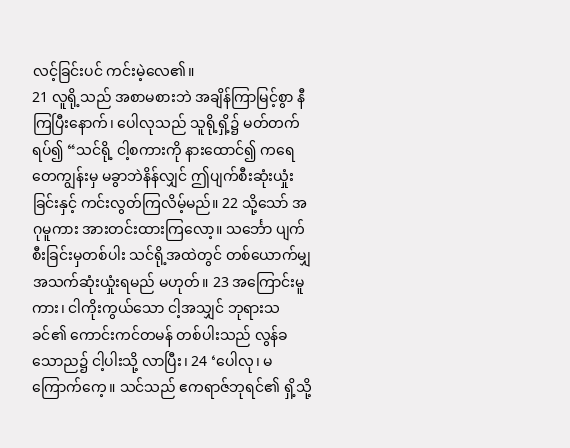လင့်ခြင်းပင် ကင်းမဲ့လေ၏။
21 လူရို့သည် အစာမစားဘဲ အချိန်ကြာမြင့်စွာ နီကြပြီးနောက်၊ ပေါလုသည် သူရို့ရှိ့၌ မတ်တက်ရပ်၍ “သင်ရို့ ငါ့စကားကို နားထောင်၍ ကရေတေကျွန်းမှ မခွာဘဲနိန်လျှင် ဤပျက်စီးဆုံးယှုံးခြင်းနှင့် ကင်းလွတ်ကြလိမ့်မည်။ 22 သို့သော် အဂုမူကား အားတင်းထားကြလော့။ သင်္ဘော ပျက်စီးခြင်းမှတစ်ပါး သင်ရို့အထဲတွင် တစ်ယောက်မျှ အသက်ဆုံးယှုံးရမည် မဟုတ်။ 23 အကြောင်းမူကား၊ ငါကိုးကွယ်သော ငါ့အသျှင် ဘုရားသခင်၏ ကောင်းကင်တမန် တစ်ပါးသည် လွန်ခသောည၌ ငါ့ပါးသို့ လာပြီး၊ 24 ‘ပေါလု၊ မကြောက်ကေ့။ သင်သည် ဧကရာဇ်ဘုရင်၏ ရှိ့သို့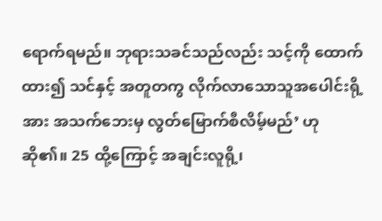ရောက်ရမည်။ ဘုရားသခင်သည်လည်း သင့်ကို ထောက်ထား၍ သင်နှင့် အတူတကွ လိုက်လာသောသူအပေါင်းရို့အား အသက်ဘေးမှ လွတ်မြောက်စီလိမ့်မည်’ ဟု ဆို၏။ 25 ထို့ကြောင့် အချင်းလူရို့၊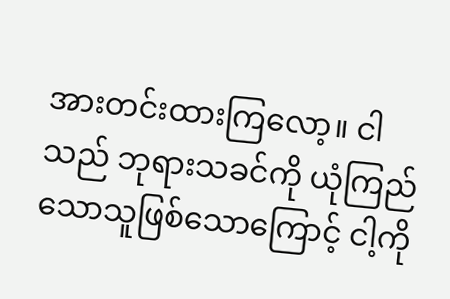အားတင်းထားကြလော့။ ငါသည် ဘုရားသခင်ကို ယုံကြည်သောသူဖြစ်သောကြောင့် ငါ့ကို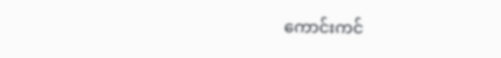ကောင်းကင်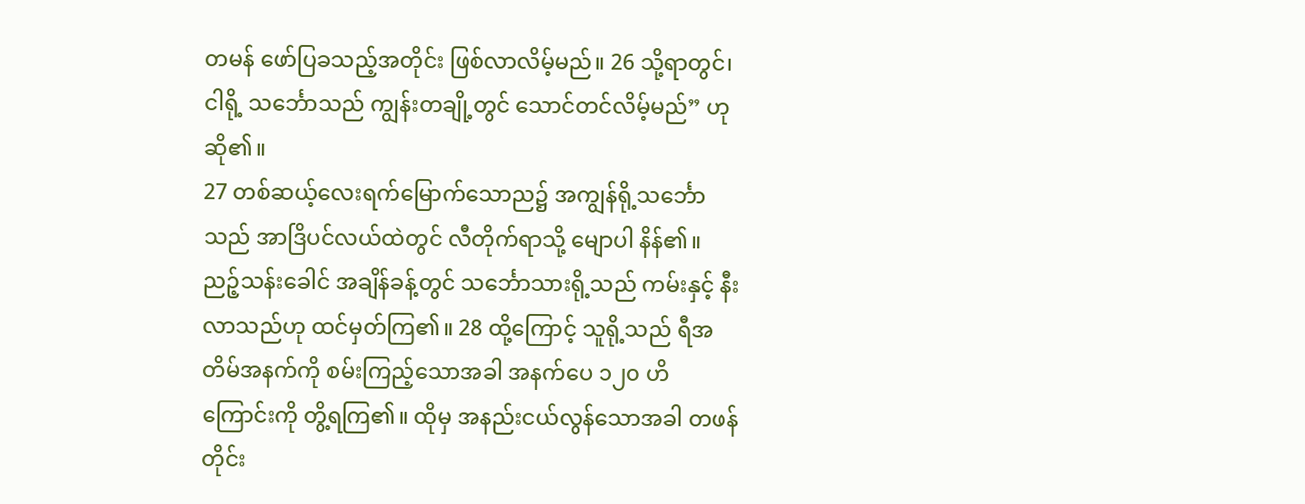တမန် ဖော်ပြခသည့်အတိုင်း ဖြစ်လာလိမ့်မည်။ 26 သို့ရာတွင်၊ ငါရို့ သင်္ဘောသည် ကျွန်းတချို့တွင် သောင်တင်လိမ့်မည်” ဟု ဆို၏။
27 တစ်ဆယ့်လေးရက်မြောက်သောည၌ အကျွန်ရို့သင်္ဘောသည် အာဒြိပင်လယ်ထဲတွင် လီတိုက်ရာသို့ မျောပါ နိန်၏။ ညဉ့်သန်းခေါင် အချိန်ခန့်တွင် သင်္ဘောသားရို့သည် ကမ်းနှင့် နီးလာသည်ဟု ထင်မှတ်ကြ၏။ 28 ထို့ကြောင့် သူရို့သည် ရီအတိမ်အနက်ကို စမ်းကြည့်သောအခါ အနက်ပေ ၁၂၀ ဟိကြောင်းကို တွိ့ရကြ၏။ ထိုမှ အနည်းငယ်လွန်သောအခါ တဖန်တိုင်း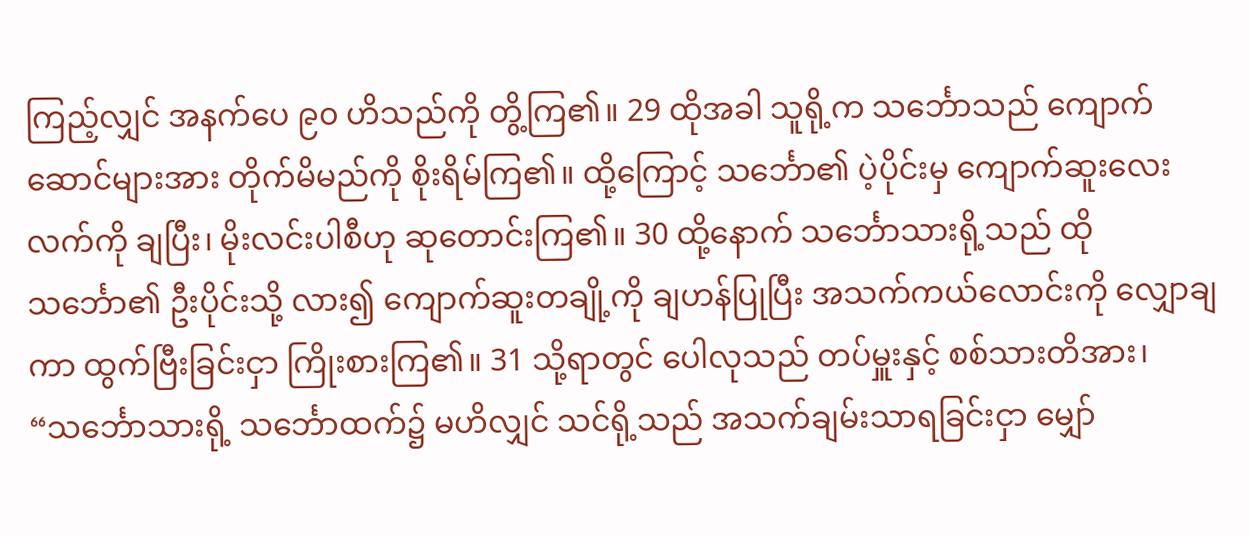ကြည့်လျှင် အနက်ပေ ၉၀ ဟိသည်ကို တွိ့ကြ၏။ 29 ထိုအခါ သူရို့က သင်္ဘောသည် ကျောက်ဆောင်များအား တိုက်မိမည်ကို စိုးရိမ်ကြ၏။ ထို့ကြောင့် သင်္ဘော၏ ပဲ့ပိုင်းမှ ကျောက်ဆူးလေးလက်ကို ချပြီး၊ မိုးလင်းပါစီဟု ဆုတောင်းကြ၏။ 30 ထို့နောက် သင်္ဘောသားရို့သည် ထိုသင်္ဘော၏ ဦးပိုင်းသို့ လား၍ ကျောက်ဆူးတချို့ကို ချဟန်ပြုပြီး အသက်ကယ်လောင်းကို လျှောချကာ ထွက်ဗြီးခြင်းငှာ ကြိုးစားကြ၏။ 31 သို့ရာတွင် ပေါလုသည် တပ်မှူးနှင့် စစ်သားတိအား၊ “သင်္ဘောသားရို့ သင်္ဘောထက်၌ မဟိလျှင် သင်ရို့သည် အသက်ချမ်းသာရခြင်းငှာ မျှော်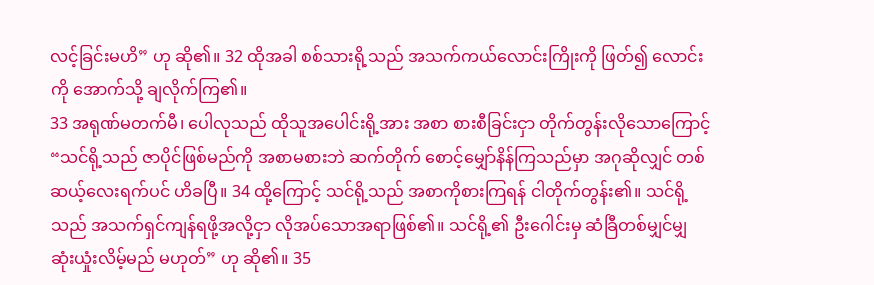လင့်ခြင်းမဟိ” ဟု ဆို၏။ 32 ထိုအခါ စစ်သားရို့သည် အသက်ကယ်လောင်းကြိုးကို ဖြတ်၍ လောင်းကို အောက်သို့ ချလိုက်ကြ၏။
33 အရုဏ်မတက်မီ၊ ပေါလုသည် ထိုသူအပေါင်းရို့အား အစာ စားစီခြင်းငှာ တိုက်တွန်းလိုသောကြောင့် “သင်ရို့သည် ဇာပိုင်ဖြစ်မည်ကို အစာမစားဘဲ ဆက်တိုက် စောင့်မျှော်နိန်ကြသည်မှာ အဂုဆိုလျှင် တစ်ဆယ့်လေးရက်ပင် ဟိခပြီ။ 34 ထို့ကြောင့် သင်ရို့သည် အစာကိုစားကြရန် ငါတိုက်တွန်း၏။ သင်ရို့သည် အသက်ရှင်ကျန်ရဖို့အလို့ငှာ လိုအပ်သောအရာဖြစ်၏။ သင်ရို့၏ ဦးဂေါင်းမှ ဆံခြီတစ်မျှင်မျှ ဆုံးယှုံးလိမ့်မည် မဟုတ်” ဟု ဆို၏။ 35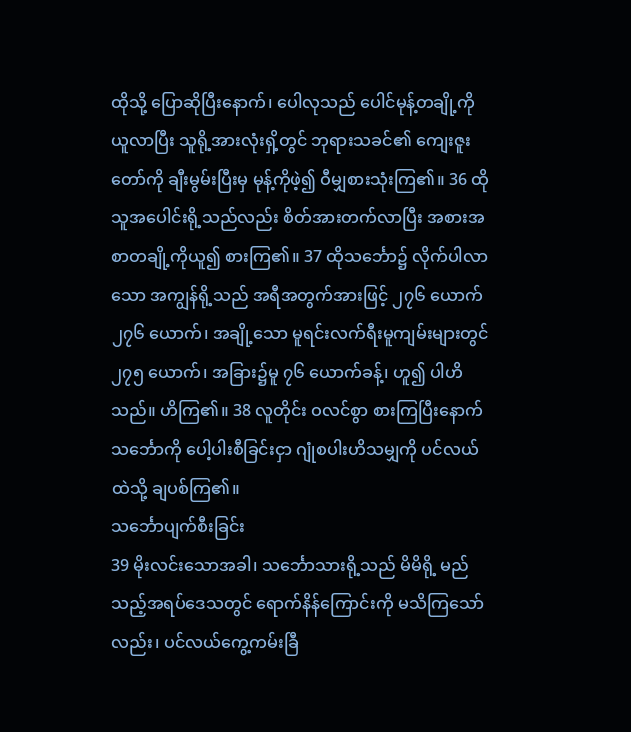ထိုသို့ ပြောဆိုပြီးနောက်၊ ပေါလုသည် ပေါင်မုန့်တချို့ကို ယူလာပြီး သူရို့အားလုံးရှိ့တွင် ဘုရားသခင်၏ ကျေးဇူးတော်ကို ချီးမွမ်းပြီးမှ မုန့်ကိုဖဲ့၍ ဝီမျှစားသုံးကြ၏။ 36 ထိုသူအပေါင်းရို့သည်လည်း စိတ်အားတက်လာပြီး အစားအစာတချို့ကိုယူ၍ စားကြ၏။ 37 ထိုသင်္ဘော၌ လိုက်ပါလာသော အကျွန်ရို့သည် အရီအတွက်အားဖြင့် ၂၇၆ ယောက်၂၇၆ ယောက်၊ အချို့သော မူရင်းလက်ရီးမူကျမ်းများတွင် ၂၇၅ ယောက်၊ အခြား၌မူ ၇၆ ယောက်ခန့်၊ ဟူ၍ ပါဟိသည်။ ဟိကြ၏။ 38 လူတိုင်း ဝလင်စွာ စားကြပြီးနောက် သင်္ဘောကို ပေါ့ပါးစီခြင်းငှာ ဂျုံစပါးဟိသမျှကို ပင်လယ်ထဲသို့ ချပစ်ကြ၏။
သင်္ဘောပျက်စီးခြင်း
39 မိုးလင်းသောအခါ၊ သင်္ဘောသားရို့သည် မိမိရို့ မည်သည့်အရပ်ဒေသတွင် ရောက်နိန်ကြောင်းကို မသိကြသော်လည်း၊ ပင်လယ်ကွေ့ကမ်းခြီ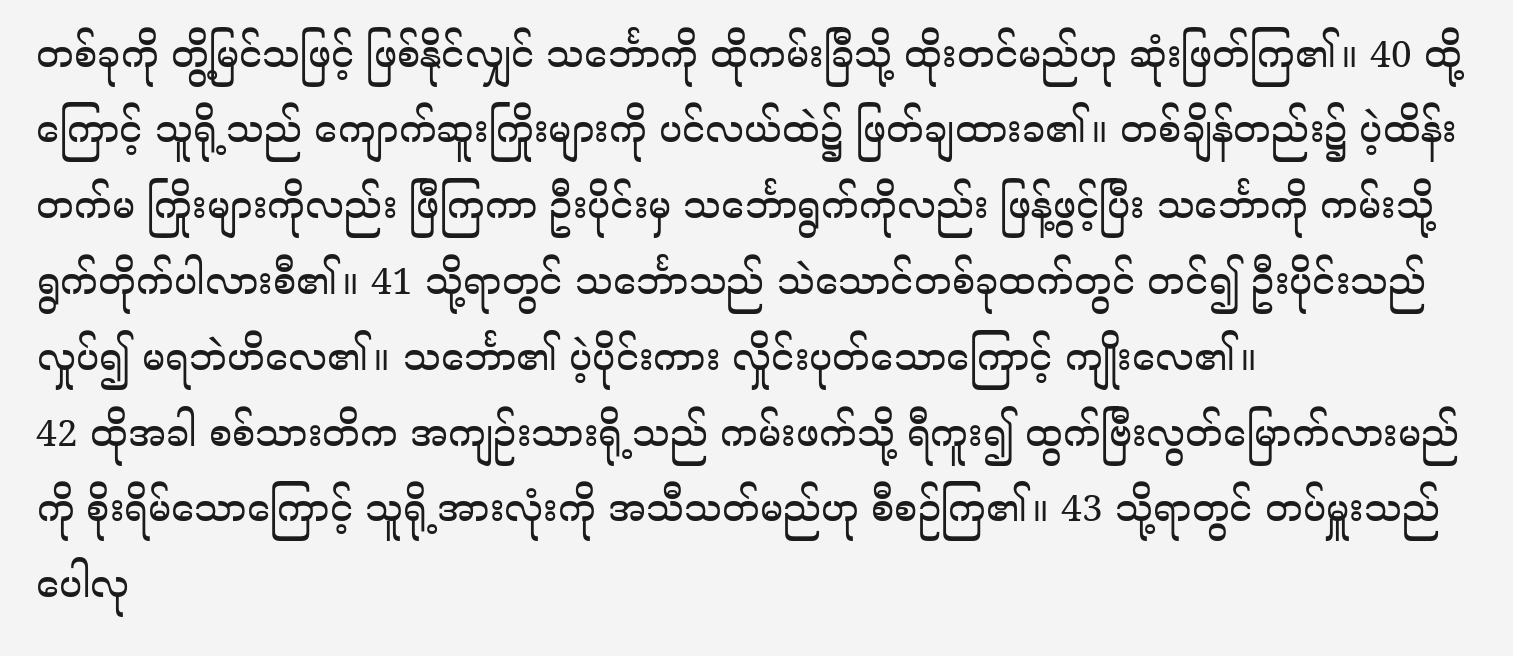တစ်ခုကို တွိ့မြင်သဖြင့် ဖြစ်နိုင်လျှင် သင်္ဘောကို ထိုကမ်းခြီသို့ ထိုးတင်မည်ဟု ဆုံးဖြတ်ကြ၏။ 40 ထို့ကြောင့် သူရို့သည် ကျောက်ဆူးကြိုးများကို ပင်လယ်ထဲ၌ ဖြတ်ချထားခ၏။ တစ်ချိန်တည်း၌ ပဲ့ထိန်းတက်မ ကြိုးများကိုလည်း ဖြီကြကာ ဦးပိုင်းမှ သင်္ဘောရွက်ကိုလည်း ဖြန့်ဖွင့်ပြီး သင်္ဘောကို ကမ်းသို့ ရွက်တိုက်ပါလားစီ၏။ 41 သို့ရာတွင် သင်္ဘောသည် သဲသောင်တစ်ခုထက်တွင် တင်၍ ဦးပိုင်းသည် လှုပ်၍ မရဘဲဟိလေ၏။ သင်္ဘော၏ ပဲ့ပိုင်းကား လှိုင်းပုတ်သောကြောင့် ကျိုးလေ၏။
42 ထိုအခါ စစ်သားတိက အကျဉ်းသားရို့သည် ကမ်းဖက်သို့ ရီကူး၍ ထွက်ဗြီးလွတ်မြောက်လားမည်ကို စိုးရိမ်သောကြောင့် သူရို့အားလုံးကို အသီသတ်မည်ဟု စီစဉ်ကြ၏။ 43 သို့ရာတွင် တပ်မှူးသည် ပေါလု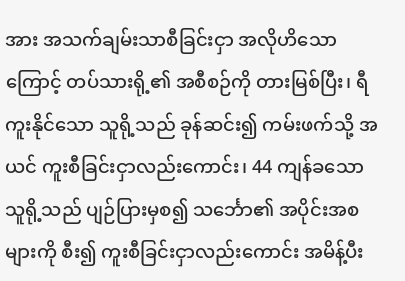အား အသက်ချမ်းသာစီခြင်းငှာ အလိုဟိသောကြောင့် တပ်သားရို့၏ အစီစဉ်ကို တားမြစ်ပြီး၊ ရီကူးနိုင်သော သူရို့သည် ခုန်ဆင်း၍ ကမ်းဖက်သို့ အယင် ကူးစီခြင်းငှာလည်းကောင်း၊ 44 ကျန်ခသောသူရို့သည် ပျဉ်ပြားမှစ၍ သင်္ဘော၏ အပိုင်းအစများကို စီး၍ ကူးစီခြင်းငှာလည်းကောင်း အမိန့်ပီး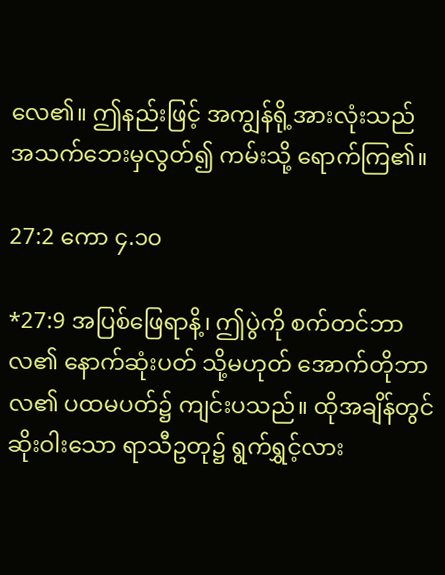လေ၏။ ဤနည်းဖြင့် အကျွန်ရို့အားလုံးသည် အသက်ဘေးမှလွတ်၍ ကမ်းသို့ ရောက်ကြ၏။

27:2 ကော ၄.၁၀

*27:9 အပြစ်ဖြေရာနိ့၊ ဤပွဲကို စက်တင်ဘာလ၏ နောက်ဆုံးပတ် သို့မဟုတ် အောက်တိုဘာလ၏ ပထမပတ်၌ ကျင်းပသည်။ ထိုအချိန်တွင် ဆိုးဝါးသော ရာသီဥတု၌ ရွက်ရွှင့်လား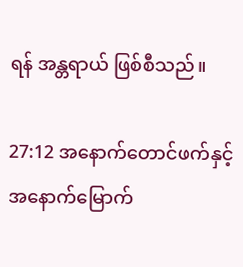ရန် အန္တရာယ် ဖြစ်စီသည်။

27:12 အနောက်တောင်ဖက်နှင့် အနောက်မြောက်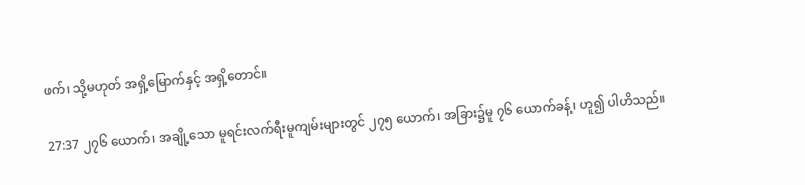ဖက်၊ သို့မဟုတ် အရှိ့မြောက်နှင့် အရှိ့တောင်။

27:37 ၂၇၆ ယောက်၊ အချို့သော မူရင်းလက်ရီးမူကျမ်းများတွင် ၂၇၅ ယောက်၊ အခြား၌မူ ၇၆ ယောက်ခန့်၊ ဟူ၍ ပါဟိသည်။